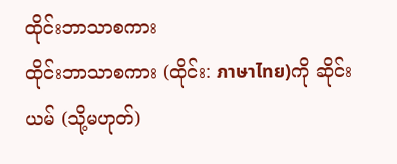ထိုင်းဘာသာစကား
ထိုင်းဘာသာစကား (ထိုင်း: ภาษาไทย)ကို ဆိုင်းယမ် (သို့မဟုတ်)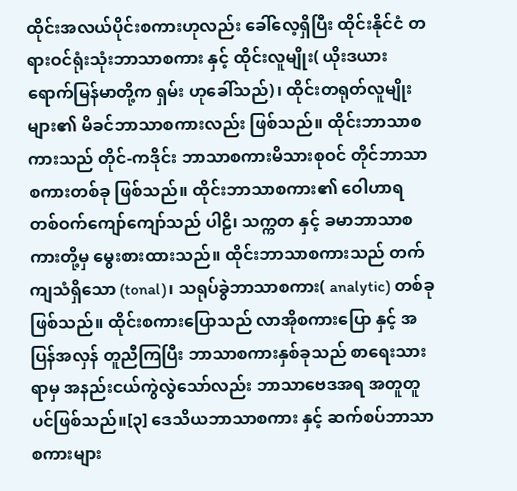ထိုင်းအလယ်ပိုင်းစကားဟုလည်း ခေါ်လေ့ရှိပြီး ထိုင်းနိုင်ငံ တရားဝင်ရုံးသုံးဘာသာစကား နှင့် ထိုင်းလူမျိုး( ယိုးဒယားရောက်မြန်မာတို့က ရှမ်း ဟုခေါ်သည်)၊ ထိုင်းတရုတ်လူမျိုးများ၏ မိခင်ဘာသာစကားလည်း ဖြစ်သည်။ ထိုင်းဘာသာစကားသည် တိုင်-ကဒိုင်း ဘာသာစကားမိသားစုဝင် တိုင်ဘာသာစကားတစ်ခု ဖြစ်သည်။ ထိုင်းဘာသာစကား၏ ဝေါဟာရ တစ်ဝက်ကျော်ကျော်သည် ပါဠိ၊ သက္ကတ နှင့် ခမာဘာသာစကားတို့မှ မွေးစားထားသည်။ ထိုင်းဘာသာစကားသည် တက်ကျသံရှိသော (tonal)၊ သရုပ်ခွဲဘာသာစကား( analytic) တစ်ခုဖြစ်သည်။ ထိုင်းစကားပြောသည် လာအိုစကားပြော နှင့် အပြန်အလှန် တူညီကြပြီး ဘာသာစကားနှစ်ခုသည် စာရေးသားရာမှ အနည်းငယ်ကွဲလွဲသော်လည်း ဘာသာဗေဒအရ အတူတူပင်ဖြစ်သည်။[၃] ဒေသိယဘာသာစကား နှင့် ဆက်စပ်ဘာသာစကားများ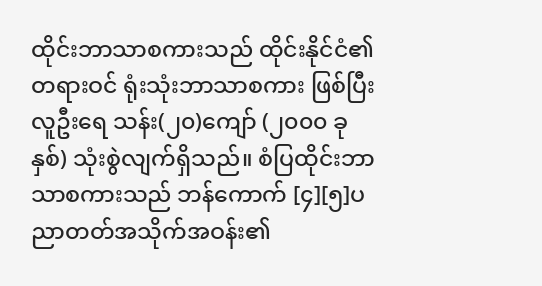ထိုင်းဘာသာစကားသည် ထိုင်းနိုင်ငံ၏ တရားဝင် ရုံးသုံးဘာသာစကား ဖြစ်ပြီး လူဦးရေ သန်း(၂၀)ကျော် (၂၀၀၀ ခုနှစ်) သုံးစွဲလျက်ရှိသည်။ စံပြထိုင်းဘာသာစကားသည် ဘန်ကောက် [၄][၅]ပညာတတ်အသိုက်အဝန်း၏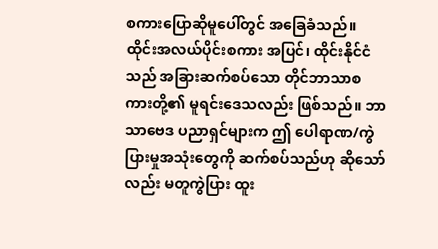စကားပြောဆိုမူပေါ်တွင် အခြေခံသည်။ ထိုင်းအလယ်ပိုင်းစကား အပြင်၊ ထိုင်းနိုင်ငံသည် အခြားဆက်စပ်သော တိုင်ဘာသာစကားတို့၏ မူရင်းဒေသလည်း ဖြစ်သည်။ ဘာသာဗေဒ ပညာရှင်များက ဤ ပေါရာဏ/ကွဲပြားမှုအသုံးတွေကို ဆက်စပ်သည်ဟု ဆိုသော်လည်း မတူကွဲပြား ထူး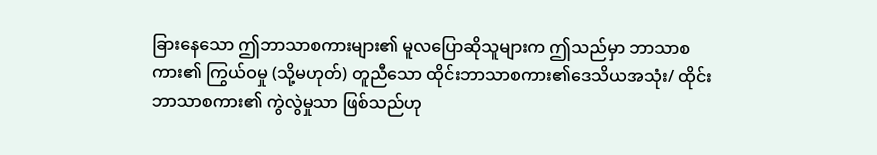ခြားနေသော ဤဘာသာစကားများ၏ မူလပြောဆိုသူများက ဤသည်မှာ ဘာသာစကား၏ ကြွယ်ဝမှု (သို့မဟုတ်) တူညီသော ထိုင်းဘာသာစကား၏ဒေသိယအသုံး/ ထိုင်းဘာသာစကား၏ ကွဲလွဲမှုသာ ဖြစ်သည်ဟု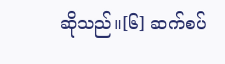ဆိုသည်။[၆] ဆက်စပ်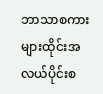ဘာသာစကားများထိုင်းအလယ်ပိုင်းစ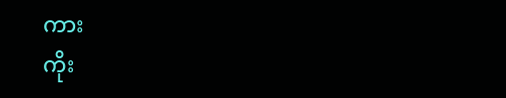ကား
ကိုး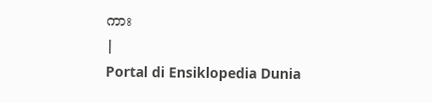ကား
|
Portal di Ensiklopedia Dunia